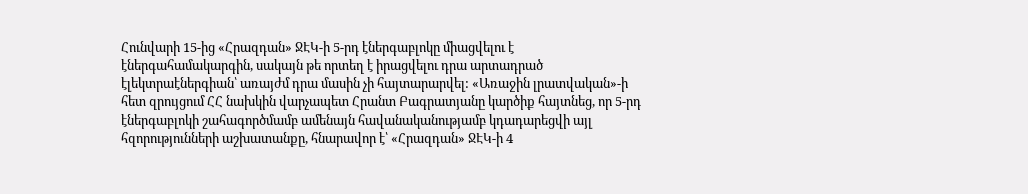Հունվարի 15-ից «Հրազդան» ՋԷԿ-ի 5-րդ էներգաբլոկը միացվելու է էներգահամակարգին, սակայն թե որտեղ է իրացվելու դրա արտադրած էլեկտրաէներգիան՝ առայժմ դրա մասին չի հայտարարվել: «Առաջին լրատվական»-ի հետ զրույցում ՀՀ նախկին վարչապետ Հրանտ Բագրատյանը կարծիք հայտնեց, որ 5-րդ էներգաբլոկի շահագործմամբ ամենայն հավանականությամբ կդադարեցվի այլ հզորությունների աշխատանքը, հնարավոր է՝ «Հրազդան» ՋԷԿ-ի 4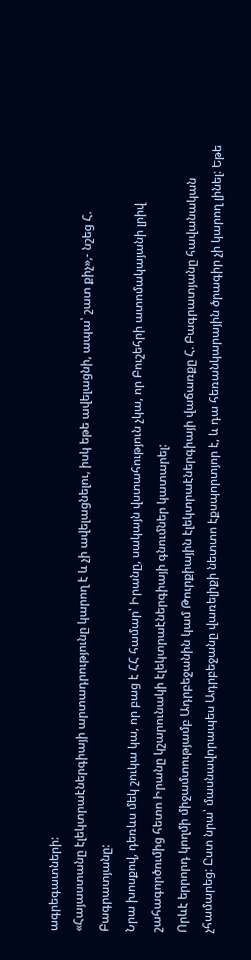ագրեգատների:
«Հայաստանը էլեկտրաէներգիայի արտադրությունը կարող է և չի ավելացնելու, իսկ եթե ավելացնի, ապա՝ շատ քիչ»,- նշեց Հ. Բագրատյանը:
Նրա խոսքով, դեռևս մեկ շուկա կա, որ բաց է ՀՀ համար՝ Իրանը, սակայն վստահություն չկա, որ Բուշեհրի ատոմակայանի լրիվ շահագործումից հետո Իրանը կշարունակի էլեկտրաէներգիայի գնումներ կատարել:
Որևէ երրորդ կողմի միջամտությամբ Ադրբեջանին կամ Թուրքիային էլեկտրաէներգիայի վաճառքը Հ. Բագրատյանը հավանական չհամարեց: Ըստ նրա՝ մասնավորապես Ադրբեջանը վառելիքի նետտո էքսպորտյոր է, և դա հեռանկարային ծրագիր չի կարող լինել: Եթե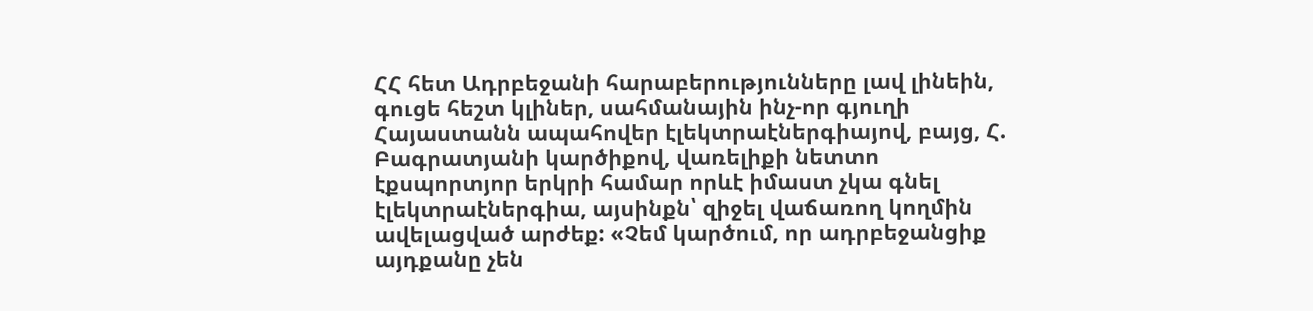ՀՀ հետ Ադրբեջանի հարաբերությունները լավ լինեին, գուցե հեշտ կլիներ, սահմանային ինչ-որ գյուղի Հայաստանն ապահովեր էլեկտրաէներգիայով, բայց, Հ. Բագրատյանի կարծիքով, վառելիքի նետտո էքսպորտյոր երկրի համար որևէ իմաստ չկա գնել էլեկտրաէներգիա, այսինքն՝ զիջել վաճառող կողմին ավելացված արժեք: «Չեմ կարծում, որ ադրբեջանցիք այդքանը չեն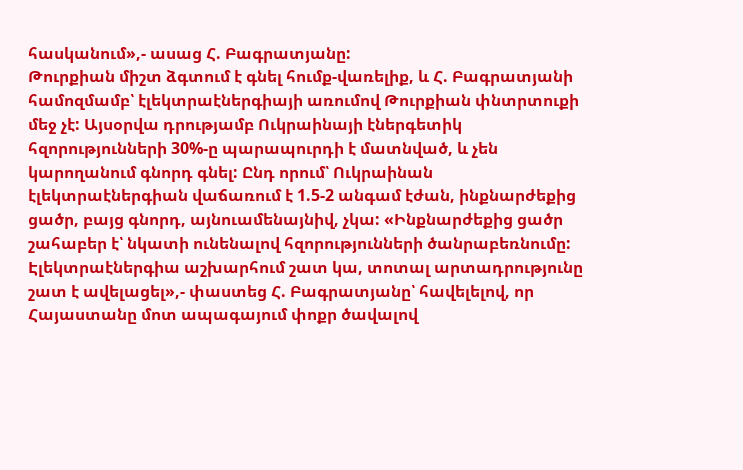հասկանում»,- ասաց Հ. Բագրատյանը:
Թուրքիան միշտ ձգտում է գնել հումք-վառելիք, և Հ. Բագրատյանի համոզմամբ՝ էլեկտրաէներգիայի առումով Թուրքիան փնտրտուքի մեջ չէ: Այսօրվա դրությամբ Ուկրաինայի էներգետիկ հզորությունների 30%-ը պարապուրդի է մատնված, և չեն կարողանում գնորդ գնել: Ընդ որում՝ Ուկրաինան էլեկտրաէներգիան վաճառում է 1.5-2 անգամ էժան, ինքնարժեքից ցածր, բայց գնորդ, այնուամենայնիվ, չկա: «Ինքնարժեքից ցածր շահաբեր է՝ նկատի ունենալով հզորությունների ծանրաբեռնումը: Էլեկտրաէներգիա աշխարհում շատ կա, տոտալ արտադրությունը շատ է ավելացել»,- փաստեց Հ. Բագրատյանը՝ հավելելով, որ Հայաստանը մոտ ապագայում փոքր ծավալով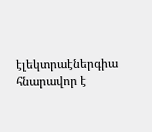էլեկտրաէներգիա հնարավոր է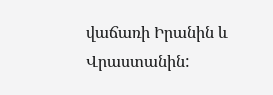վաճառի Իրանին և Վրաստանին: